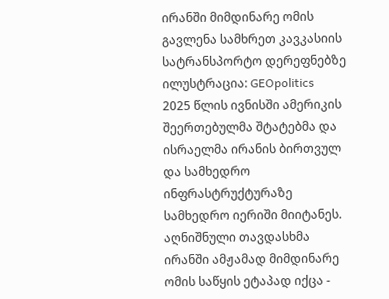ირანში მიმდინარე ომის გავლენა სამხრეთ კავკასიის სატრანსპორტო დერეფნებზე
ილუსტრაცია: GEOpolitics
2025 წლის ივნისში ამერიკის შეერთებულმა შტატებმა და ისრაელმა ირანის ბირთვულ და სამხედრო ინფრასტრუქტურაზე სამხედრო იერიში მიიტანეს. აღნიშნული თავდასხმა ირანში ამჟამად მიმდინარე ომის საწყის ეტაპად იქცა -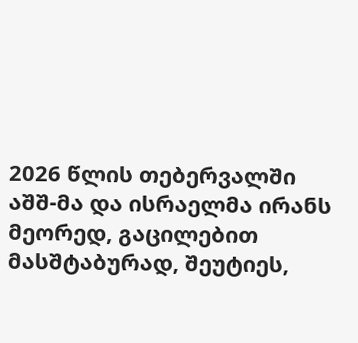2026 წლის თებერვალში აშშ-მა და ისრაელმა ირანს მეორედ, გაცილებით მასშტაბურად, შეუტიეს,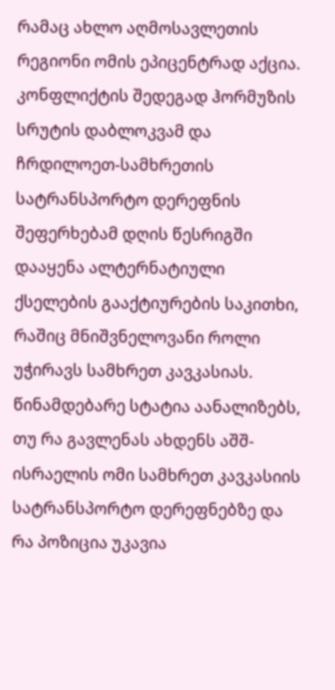რამაც ახლო აღმოსავლეთის რეგიონი ომის ეპიცენტრად აქცია. კონფლიქტის შედეგად ჰორმუზის სრუტის დაბლოკვამ და ჩრდილოეთ-სამხრეთის სატრანსპორტო დერეფნის შეფერხებამ დღის წესრიგში დააყენა ალტერნატიული ქსელების გააქტიურების საკითხი, რაშიც მნიშვნელოვანი როლი უჭირავს სამხრეთ კავკასიას. წინამდებარე სტატია აანალიზებს, თუ რა გავლენას ახდენს აშშ-ისრაელის ომი სამხრეთ კავკასიის სატრანსპორტო დერეფნებზე და რა პოზიცია უკავია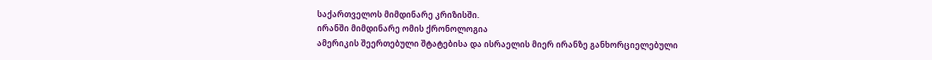საქართველოს მიმდინარე კრიზისში.
ირანში მიმდინარე ომის ქრონოლოგია
ამერიკის შეერთებული შტატებისა და ისრაელის მიერ ირანზე განხორციელებული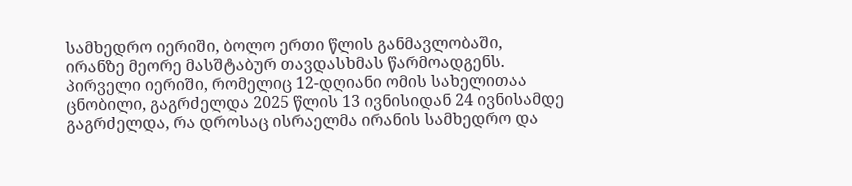სამხედრო იერიში, ბოლო ერთი წლის განმავლობაში, ირანზე მეორე მასშტაბურ თავდასხმას წარმოადგენს. პირველი იერიში, რომელიც 12-დღიანი ომის სახელითაა ცნობილი, გაგრძელდა 2025 წლის 13 ივნისიდან 24 ივნისამდე გაგრძელდა, რა დროსაც ისრაელმა ირანის სამხედრო და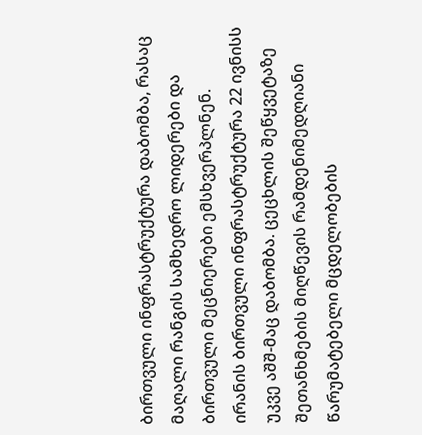ბირთვული ინფრასტრუქტურა დაბომბა, რასაც მაღალი რანგის სამხედრო ლიდერები და ბირთვული მეცნიერები ემსხვერპლნენ. ირანის ბირთვული ინფრასტრუქტურა 22 ივნისს უკვე აშშ-მაც დაბომბა. ცეცხლის შეწყვეტაზე შეთანხმების მიღწევის რამდენიმედღიანი წარუმატებელი მცდელობების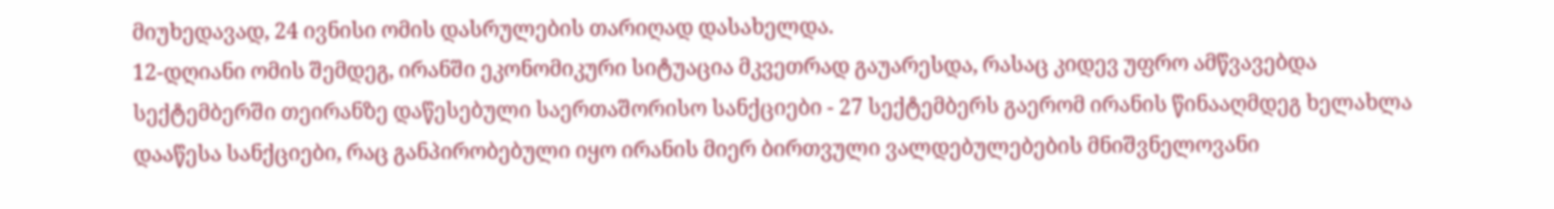მიუხედავად, 24 ივნისი ომის დასრულების თარიღად დასახელდა.
12-დღიანი ომის შემდეგ, ირანში ეკონომიკური სიტუაცია მკვეთრად გაუარესდა, რასაც კიდევ უფრო ამწვავებდა სექტემბერში თეირანზე დაწესებული საერთაშორისო სანქციები - 27 სექტემბერს გაერომ ირანის წინააღმდეგ ხელახლა დააწესა სანქციები, რაც განპირობებული იყო ირანის მიერ ბირთვული ვალდებულებების მნიშვნელოვანი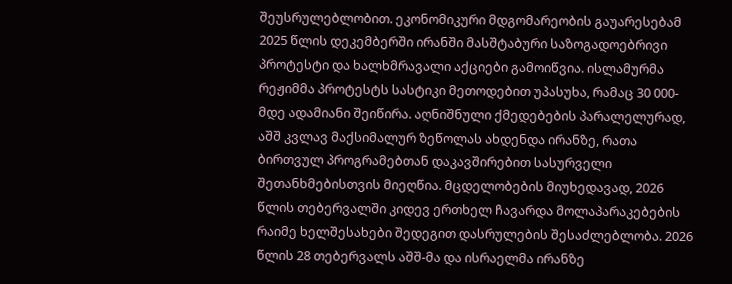შეუსრულებლობით. ეკონომიკური მდგომარეობის გაუარესებამ 2025 წლის დეკემბერში ირანში მასშტაბური საზოგადოებრივი პროტესტი და ხალხმრავალი აქციები გამოიწვია. ისლამურმა რეჟიმმა პროტესტს სასტიკი მეთოდებით უპასუხა, რამაც 30 000-მდე ადამიანი შეიწირა. აღნიშნული ქმედებების პარალელურად, აშშ კვლავ მაქსიმალურ ზეწოლას ახდენდა ირანზე, რათა ბირთვულ პროგრამებთან დაკავშირებით სასურველი შეთანხმებისთვის მიეღწია. მცდელობების მიუხედავად, 2026 წლის თებერვალში კიდევ ერთხელ ჩავარდა მოლაპარაკებების რაიმე ხელშესახები შედეგით დასრულების შესაძლებლობა. 2026 წლის 28 თებერვალს აშშ-მა და ისრაელმა ირანზე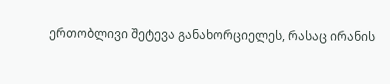ერთობლივი შეტევა განახორციელეს, რასაც ირანის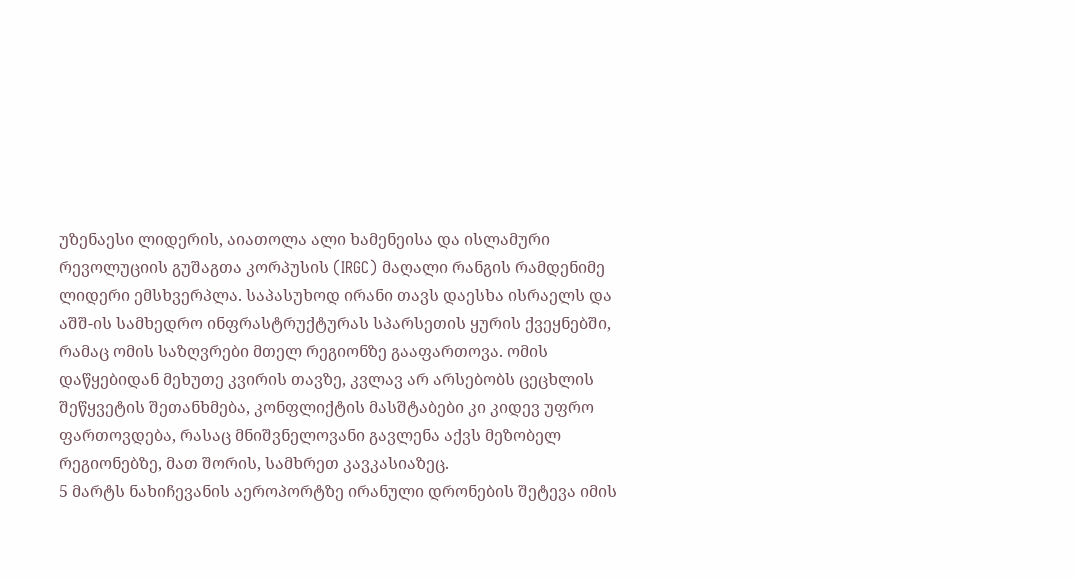უზენაესი ლიდერის, აიათოლა ალი ხამენეისა და ისლამური რევოლუციის გუშაგთა კორპუსის (IRGC) მაღალი რანგის რამდენიმე ლიდერი ემსხვერპლა. საპასუხოდ ირანი თავს დაესხა ისრაელს და აშშ-ის სამხედრო ინფრასტრუქტურას სპარსეთის ყურის ქვეყნებში, რამაც ომის საზღვრები მთელ რეგიონზე გააფართოვა. ომის დაწყებიდან მეხუთე კვირის თავზე, კვლავ არ არსებობს ცეცხლის შეწყვეტის შეთანხმება, კონფლიქტის მასშტაბები კი კიდევ უფრო ფართოვდება, რასაც მნიშვნელოვანი გავლენა აქვს მეზობელ რეგიონებზე, მათ შორის, სამხრეთ კავკასიაზეც.
5 მარტს ნახიჩევანის აეროპორტზე ირანული დრონების შეტევა იმის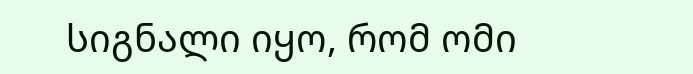სიგნალი იყო, რომ ომი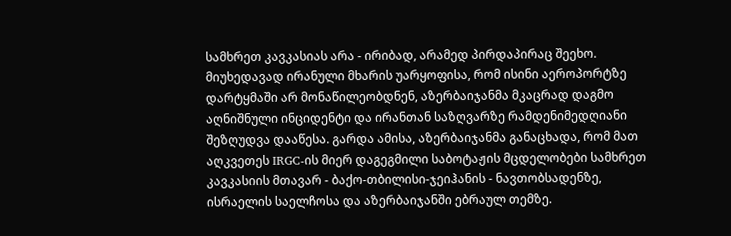სამხრეთ კავკასიას არა - ირიბად, არამედ პირდაპირაც შეეხო. მიუხედავად ირანული მხარის უარყოფისა, რომ ისინი აეროპორტზე დარტყმაში არ მონაწილეობდნენ, აზერბაიჯანმა მკაცრად დაგმო აღნიშნული ინციდენტი და ირანთან საზღვარზე რამდენიმედღიანი შეზღუდვა დააწესა. გარდა ამისა, აზერბაიჯანმა განაცხადა, რომ მათ აღკვეთეს IRGC-ის მიერ დაგეგმილი საბოტაჟის მცდელობები სამხრეთ კავკასიის მთავარ - ბაქო-თბილისი-ჯეიჰანის - ნავთობსადენზე, ისრაელის საელჩოსა და აზერბაიჯანში ებრაულ თემზე.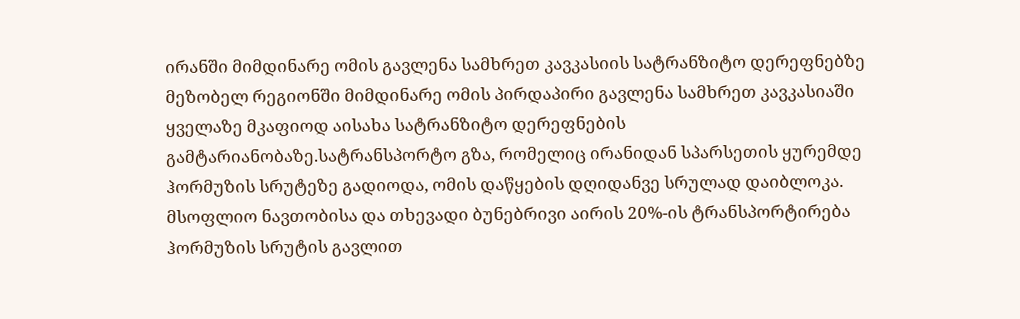ირანში მიმდინარე ომის გავლენა სამხრეთ კავკასიის სატრანზიტო დერეფნებზე
მეზობელ რეგიონში მიმდინარე ომის პირდაპირი გავლენა სამხრეთ კავკასიაში ყველაზე მკაფიოდ აისახა სატრანზიტო დერეფნების გამტარიანობაზე.სატრანსპორტო გზა, რომელიც ირანიდან სპარსეთის ყურემდე ჰორმუზის სრუტეზე გადიოდა, ომის დაწყების დღიდანვე სრულად დაიბლოკა. მსოფლიო ნავთობისა და თხევადი ბუნებრივი აირის 20%-ის ტრანსპორტირება ჰორმუზის სრუტის გავლით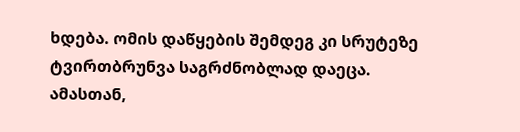ხდება. ომის დაწყების შემდეგ კი სრუტეზე ტვირთბრუნვა საგრძნობლად დაეცა. ამასთან,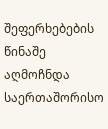შეფერხებების წინაშე აღმოჩნდა საერთაშორისო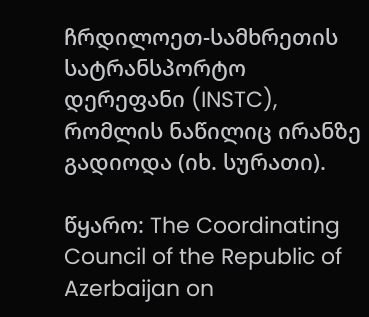ჩრდილოეთ-სამხრეთის სატრანსპორტო დერეფანი (INSTC), რომლის ნაწილიც ირანზე გადიოდა (იხ. სურათი).

წყარო: The Coordinating Council of the Republic of Azerbaijan on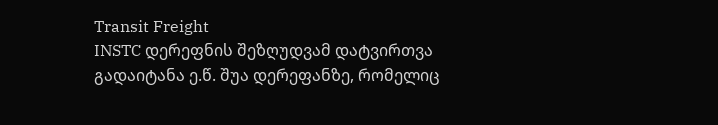Transit Freight
INSTC დერეფნის შეზღუდვამ დატვირთვა გადაიტანა ე.წ. შუა დერეფანზე, რომელიც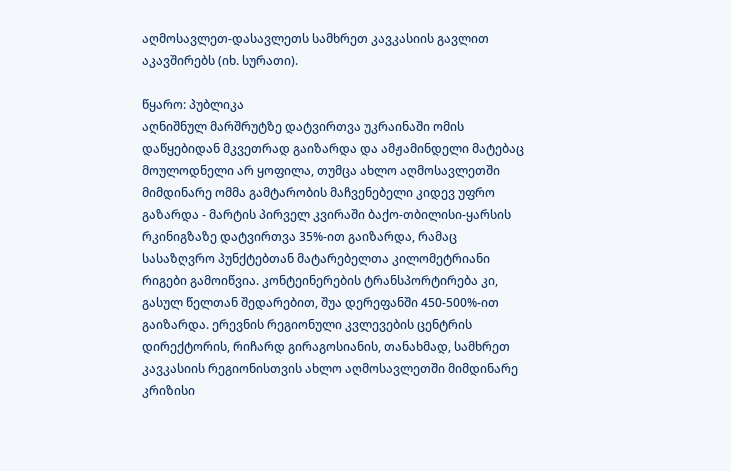აღმოსავლეთ-დასავლეთს სამხრეთ კავკასიის გავლით აკავშირებს (იხ. სურათი).

წყარო: პუბლიკა
აღნიშნულ მარშრუტზე დატვირთვა უკრაინაში ომის დაწყებიდან მკვეთრად გაიზარდა და ამჟამინდელი მატებაც მოულოდნელი არ ყოფილა, თუმცა ახლო აღმოსავლეთში მიმდინარე ომმა გამტარობის მაჩვენებელი კიდევ უფრო გაზარდა - მარტის პირველ კვირაში ბაქო-თბილისი-ყარსის რკინიგზაზე დატვირთვა 35%-ით გაიზარდა, რამაც სასაზღვრო პუნქტებთან მატარებელთა კილომეტრიანი რიგები გამოიწვია. კონტეინერების ტრანსპორტირება კი, გასულ წელთან შედარებით, შუა დერეფანში 450-500%-ით გაიზარდა. ერევნის რეგიონული კვლევების ცენტრის დირექტორის, რიჩარდ გირაგოსიანის, თანახმად, სამხრეთ კავკასიის რეგიონისთვის ახლო აღმოსავლეთში მიმდინარე კრიზისი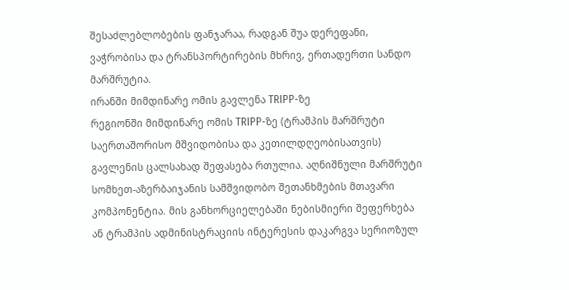შესაძლებლობების ფანჯარაა, რადგან შუა დერეფანი, ვაჭრობისა და ტრანსპორტირების მხრივ, ერთადერთი სანდო მარშრუტია.
ირანში მიმდინარე ომის გავლენა TRIPP-ზე
რეგიონში მიმდინარე ომის TRIPP-ზე (ტრამპის მარშრუტი საერთაშორისო მშვიდობისა და კეთილდღეობისათვის) გავლენის ცალსახად შეფასება რთულია. აღნიშნული მარშრუტი სომხეთ-აზერბაიჯანის სამშვიდობო შეთანხმების მთავარი კომპონენტია. მის განხორციელებაში ნებისმიერი შეფერხება ან ტრამპის ადმინისტრაციის ინტერესის დაკარგვა სერიოზულ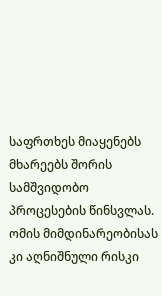საფრთხეს მიაყენებს მხარეებს შორის სამშვიდობო პროცესების წინსვლას. ომის მიმდინარეობისას კი აღნიშნული რისკი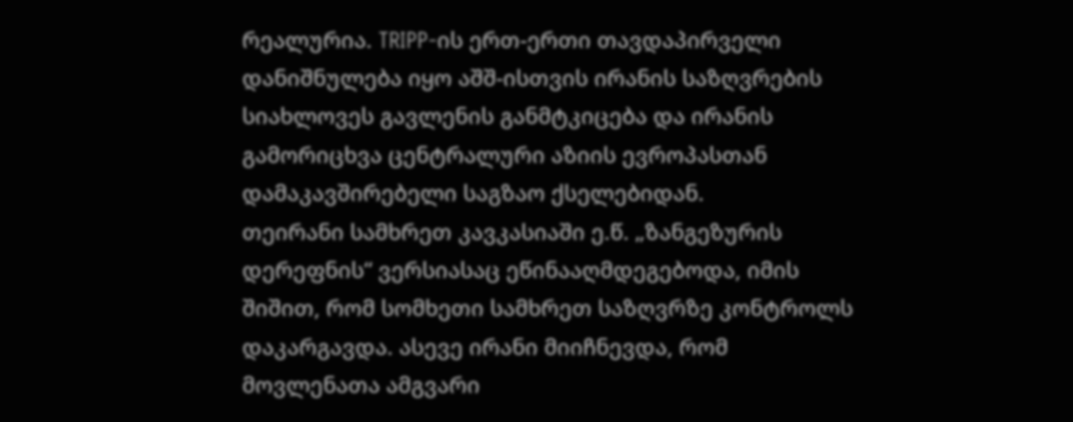რეალურია. TRIPP-ის ერთ-ერთი თავდაპირველი დანიშნულება იყო აშშ-ისთვის ირანის საზღვრების სიახლოვეს გავლენის განმტკიცება და ირანის გამორიცხვა ცენტრალური აზიის ევროპასთან დამაკავშირებელი საგზაო ქსელებიდან.
თეირანი სამხრეთ კავკასიაში ე.წ. „ზანგეზურის დერეფნის“ ვერსიასაც ეწინააღმდეგებოდა, იმის შიშით, რომ სომხეთი სამხრეთ საზღვრზე კონტროლს დაკარგავდა. ასევე ირანი მიიჩნევდა, რომ მოვლენათა ამგვარი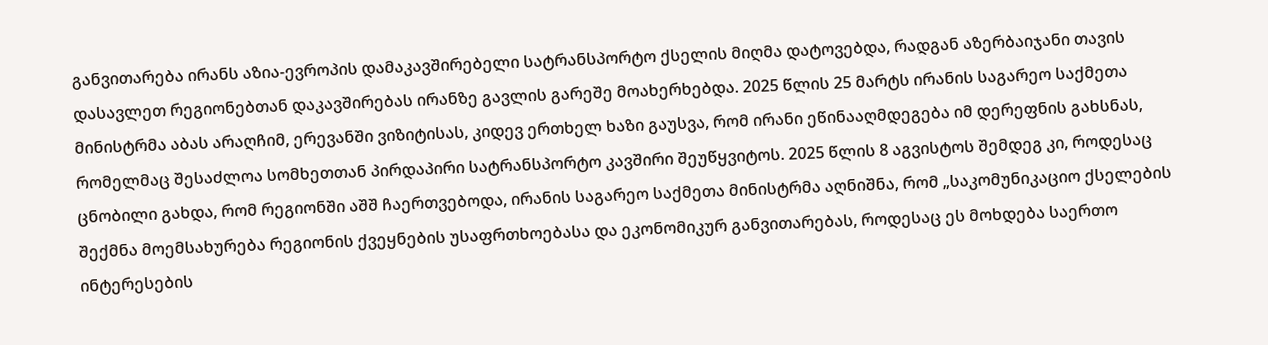განვითარება ირანს აზია-ევროპის დამაკავშირებელი სატრანსპორტო ქსელის მიღმა დატოვებდა, რადგან აზერბაიჯანი თავის დასავლეთ რეგიონებთან დაკავშირებას ირანზე გავლის გარეშე მოახერხებდა. 2025 წლის 25 მარტს ირანის საგარეო საქმეთა მინისტრმა აბას არაღჩიმ, ერევანში ვიზიტისას, კიდევ ერთხელ ხაზი გაუსვა, რომ ირანი ეწინააღმდეგება იმ დერეფნის გახსნას, რომელმაც შესაძლოა სომხეთთან პირდაპირი სატრანსპორტო კავშირი შეუწყვიტოს. 2025 წლის 8 აგვისტოს შემდეგ კი, როდესაც ცნობილი გახდა, რომ რეგიონში აშშ ჩაერთვებოდა, ირანის საგარეო საქმეთა მინისტრმა აღნიშნა, რომ „საკომუნიკაციო ქსელების შექმნა მოემსახურება რეგიონის ქვეყნების უსაფრთხოებასა და ეკონომიკურ განვითარებას, როდესაც ეს მოხდება საერთო ინტერესების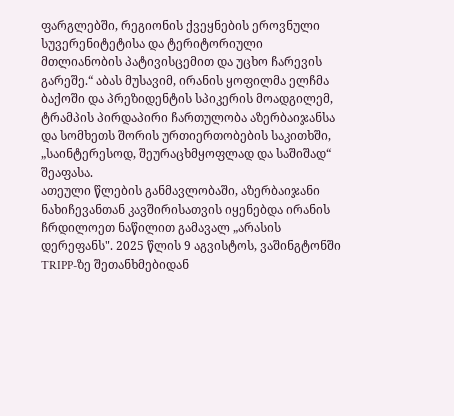ფარგლებში, რეგიონის ქვეყნების ეროვნული სუვერენიტეტისა და ტერიტორიული მთლიანობის პატივისცემით და უცხო ჩარევის გარეშე.“ აბას მუსავიმ, ირანის ყოფილმა ელჩმა ბაქოში და პრეზიდენტის სპიკერის მოადგილემ, ტრამპის პირდაპირი ჩართულობა აზერბაიჯანსა და სომხეთს შორის ურთიერთობების საკითხში, „საინტერესოდ, შეურაცხმყოფლად და საშიშად“ შეაფასა.
ათეული წლების განმავლობაში, აზერბაიჯანი ნახიჩევანთან კავშირისათვის იყენებდა ირანის ჩრდილოეთ ნაწილით გამავალ „არასის დერეფანს". 2025 წლის 9 აგვისტოს, ვაშინგტონში TRIPP-ზე შეთანხმებიდან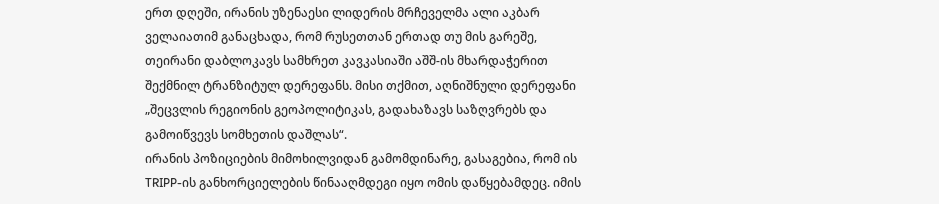ერთ დღეში, ირანის უზენაესი ლიდერის მრჩეველმა ალი აკბარ ველაიათიმ განაცხადა, რომ რუსეთთან ერთად თუ მის გარეშე, თეირანი დაბლოკავს სამხრეთ კავკასიაში აშშ-ის მხარდაჭერით შექმნილ ტრანზიტულ დერეფანს. მისი თქმით, აღნიშნული დერეფანი „შეცვლის რეგიონის გეოპოლიტიკას, გადახაზავს საზღვრებს და გამოიწვევს სომხეთის დაშლას“.
ირანის პოზიციების მიმოხილვიდან გამომდინარე, გასაგებია, რომ ის TRIPP-ის განხორციელების წინააღმდეგი იყო ომის დაწყებამდეც. იმის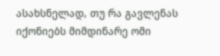ასახსნელად, თუ რა გავლენას იქონიებს მიმდინარე ომი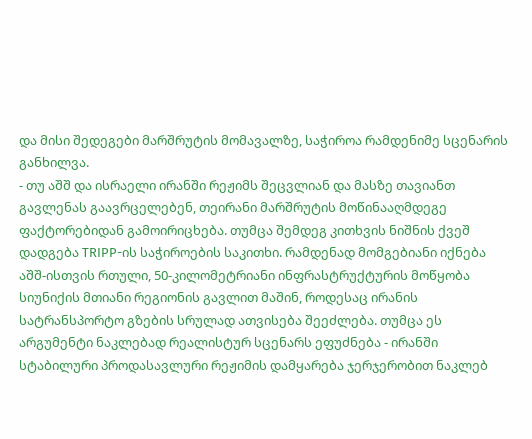და მისი შედეგები მარშრუტის მომავალზე, საჭიროა რამდენიმე სცენარის განხილვა.
- თუ აშშ და ისრაელი ირანში რეჟიმს შეცვლიან და მასზე თავიანთ გავლენას გაავრცელებენ, თეირანი მარშრუტის მოწინააღმდეგე ფაქტორებიდან გამოირიცხება. თუმცა შემდეგ კითხვის ნიშნის ქვეშ დადგება TRIPP-ის საჭიროების საკითხი. რამდენად მომგებიანი იქნება აშშ-ისთვის რთული, 50-კილომეტრიანი ინფრასტრუქტურის მოწყობა სიუნიქის მთიანი რეგიონის გავლით მაშინ, როდესაც ირანის სატრანსპორტო გზების სრულად ათვისება შეეძლება. თუმცა ეს არგუმენტი ნაკლებად რეალისტურ სცენარს ეფუძნება - ირანში სტაბილური პროდასავლური რეჟიმის დამყარება ჯერჯერობით ნაკლებ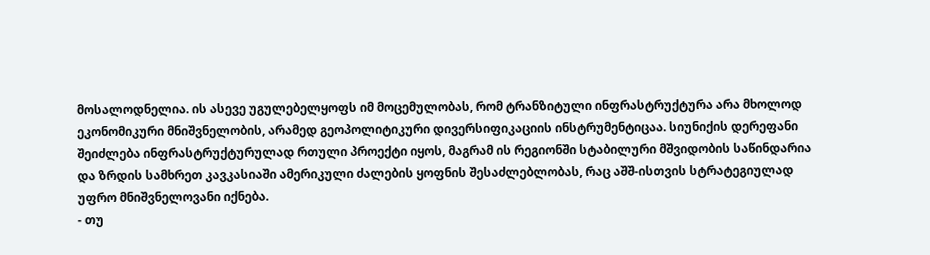მოსალოდნელია. ის ასევე უგულებელყოფს იმ მოცემულობას, რომ ტრანზიტული ინფრასტრუქტურა არა მხოლოდ ეკონომიკური მნიშვნელობის, არამედ გეოპოლიტიკური დივერსიფიკაციის ინსტრუმენტიცაა. სიუნიქის დერეფანი შეიძლება ინფრასტრუქტურულად რთული პროექტი იყოს, მაგრამ ის რეგიონში სტაბილური მშვიდობის საწინდარია და ზრდის სამხრეთ კავკასიაში ამერიკული ძალების ყოფნის შესაძლებლობას, რაც აშშ-ისთვის სტრატეგიულად უფრო მნიშვნელოვანი იქნება.
- თუ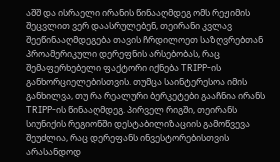აშშ და ისრაელი ირანის წინააღმდეგ ომს რეჟიმის შეცვლით ვერ დაასრულებენ, თეირანი კვლავ შეეწინააღმდეგება თავის ჩრდილოეთ საზღვრებთან პროამერიკული დერეფნის არსებობას, რაც შემაფერხებელი ფაქტორი იქნება TRIPP-ის განხორციელებისთვის. თუმცა საინტერესოა იმის განხილვა, თუ რა რეალური ბერკეტები გააჩნია ირანს TRIPP-ის წინააღმდეგ. პირველ რიგში, თეირანს სიუნიქის რეგიონში დესტაბილიზაციის გამოწვევა შეუძლია, რაც დერეფანს ინვესტორებისთვის არასანდოდ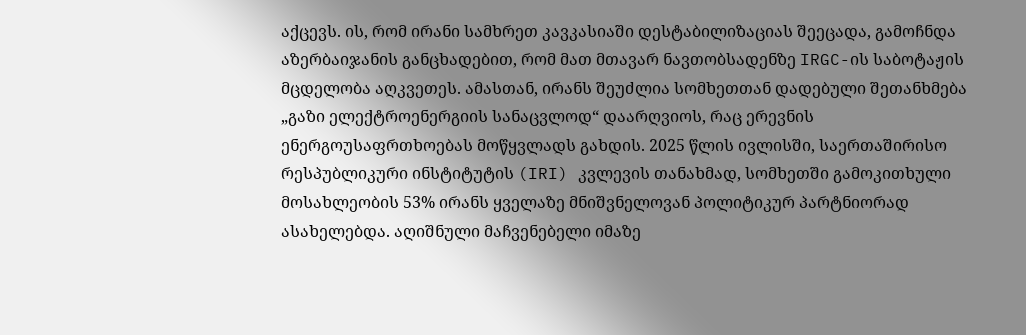აქცევს. ის, რომ ირანი სამხრეთ კავკასიაში დესტაბილიზაციას შეეცადა, გამოჩნდა აზერბაიჯანის განცხადებით, რომ მათ მთავარ ნავთობსადენზე IRGC-ის საბოტაჟის მცდელობა აღკვეთეს. ამასთან, ირანს შეუძლია სომხეთთან დადებული შეთანხმება „გაზი ელექტროენერგიის სანაცვლოდ“ დაარღვიოს, რაც ერევნის ენერგოუსაფრთხოებას მოწყვლადს გახდის. 2025 წლის ივლისში, საერთაშირისო რესპუბლიკური ინსტიტუტის (IRI) კვლევის თანახმად, სომხეთში გამოკითხული მოსახლეობის 53% ირანს ყველაზე მნიშვნელოვან პოლიტიკურ პარტნიორად ასახელებდა. აღიშნული მაჩვენებელი იმაზე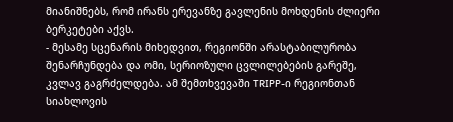მიანიშნებს, რომ ირანს ერევანზე გავლენის მოხდენის ძლიერი ბერკეტები აქვს.
- მესამე სცენარის მიხედვით, რეგიონში არასტაბილურობა შენარჩუნდება და ომი, სერიოზული ცვლილებების გარეშე, კვლავ გაგრძელდება. ამ შემთხვევაში TRIPP-ი რეგიონთან სიახლოვის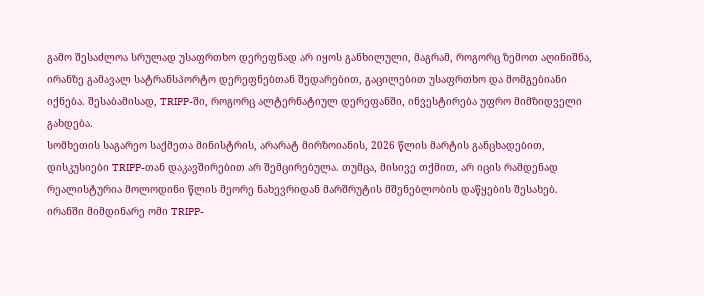გამო შესაძლოა სრულად უსაფრთხო დერეფნად არ იყოს განხილული, მაგრამ, როგორც ზემოთ აღინიშნა, ირანზე გამავალ სატრანსპორტო დერეფნებთან შედარებით, გაცილებით უსაფრთხო და მომგებიანი იქნება. შესაბამისად, TRIPP-ში, როგორც ალტერნატიულ დერეფანში, ინვესტირება უფრო მიმზიდველი გახდება.
სომხეთის საგარეო საქმეთა მინისტრის, არარატ მირზოიანის, 2026 წლის მარტის განცხადებით, დისკუსიები TRIPP-თან დაკავშირებით არ შემცირებულა. თუმცა, მისივე თქმით, არ იცის რამდენად რეალისტურია მოლოდინი წლის მეორე ნახევრიდან მარშრუტის მშენებლობის დაწყების შესახებ. ირანში მიმდინარე ომი TRIPP-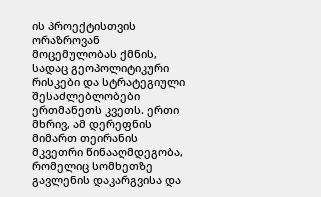ის პროექტისთვის ორაზროვან მოცემულობას ქმნის, სადაც გეოპოლიტიკური რისკები და სტრატეგიული შესაძლებლობები ერთმანეთს კვეთს. ერთი მხრივ, ამ დერეფნის მიმართ თეირანის მკვეთრი წინააღმდეგობა, რომელიც სომხეთზე გავლენის დაკარგვისა და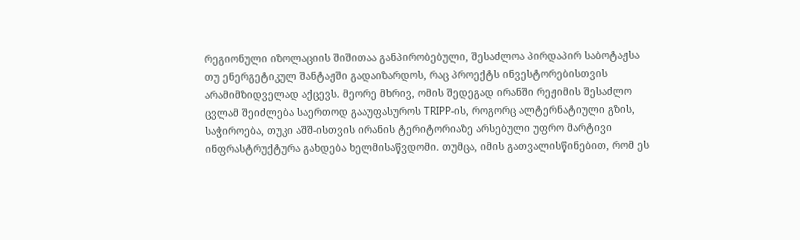რეგიონული იზოლაციის შიშითაა განპირობებული, შესაძლოა პირდაპირ საბოტაჟსა თუ ენერგეტიკულ შანტაჟში გადაიზარდოს, რაც პროექტს ინვესტორებისთვის არამიმზიდველად აქცევს. მეორე მხრივ, ომის შედეგად ირანში რეჟიმის შესაძლო ცვლამ შეიძლება საერთოდ გააუფასუროს TRIPP-ის, როგორც ალტერნატიული გზის, საჭიროება, თუკი აშშ-ისთვის ირანის ტერიტორიაზე არსებული უფრო მარტივი ინფრასტრუქტურა გახდება ხელმისაწვდომი. თუმცა, იმის გათვალისწინებით, რომ ეს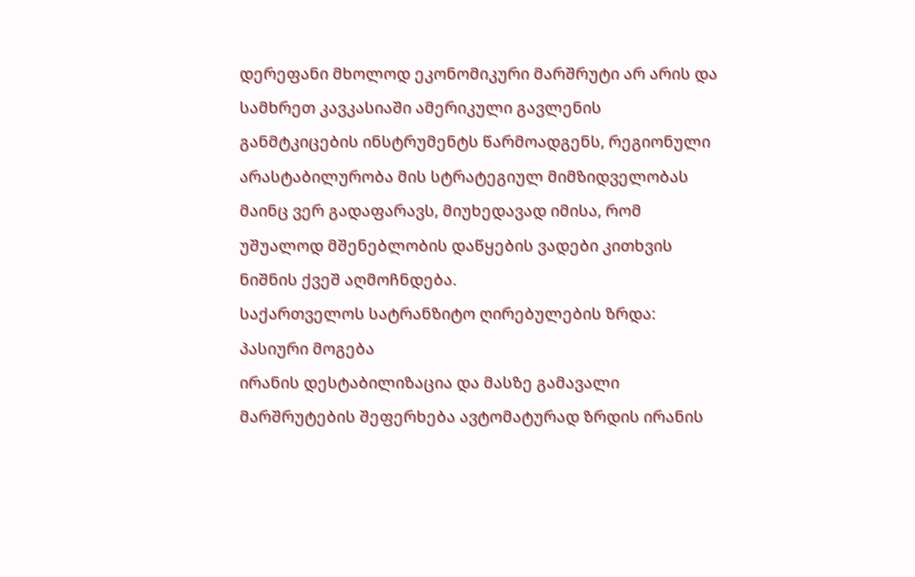დერეფანი მხოლოდ ეკონომიკური მარშრუტი არ არის და სამხრეთ კავკასიაში ამერიკული გავლენის განმტკიცების ინსტრუმენტს წარმოადგენს, რეგიონული არასტაბილურობა მის სტრატეგიულ მიმზიდველობას მაინც ვერ გადაფარავს, მიუხედავად იმისა, რომ უშუალოდ მშენებლობის დაწყების ვადები კითხვის ნიშნის ქვეშ აღმოჩნდება.
საქართველოს სატრანზიტო ღირებულების ზრდა: პასიური მოგება
ირანის დესტაბილიზაცია და მასზე გამავალი მარშრუტების შეფერხება ავტომატურად ზრდის ირანის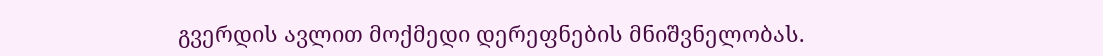გვერდის ავლით მოქმედი დერეფნების მნიშვნელობას.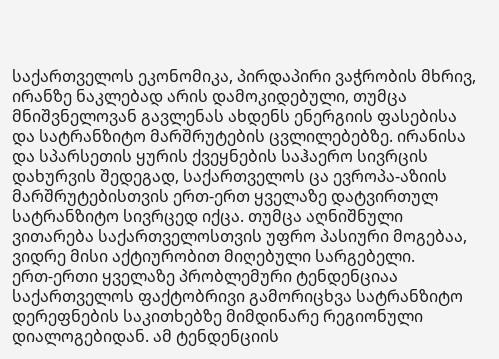საქართველოს ეკონომიკა, პირდაპირი ვაჭრობის მხრივ, ირანზე ნაკლებად არის დამოკიდებული, თუმცა მნიშვნელოვან გავლენას ახდენს ენერგიის ფასებისა და სატრანზიტო მარშრუტების ცვლილებებზე. ირანისა და სპარსეთის ყურის ქვეყნების საჰაერო სივრცის დახურვის შედეგად, საქართველოს ცა ევროპა-აზიის მარშრუტებისთვის ერთ-ერთ ყველაზე დატვირთულ სატრანზიტო სივრცედ იქცა. თუმცა აღნიშნული ვითარება საქართველოსთვის უფრო პასიური მოგებაა, ვიდრე მისი აქტიურობით მიღებული სარგებელი.
ერთ-ერთი ყველაზე პრობლემური ტენდენციაა საქართველოს ფაქტობრივი გამორიცხვა სატრანზიტო დერეფნების საკითხებზე მიმდინარე რეგიონული დიალოგებიდან. ამ ტენდენციის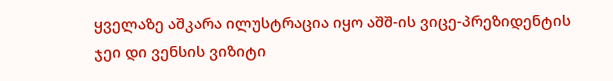ყველაზე აშკარა ილუსტრაცია იყო აშშ-ის ვიცე-პრეზიდენტის ჯეი დი ვენსის ვიზიტი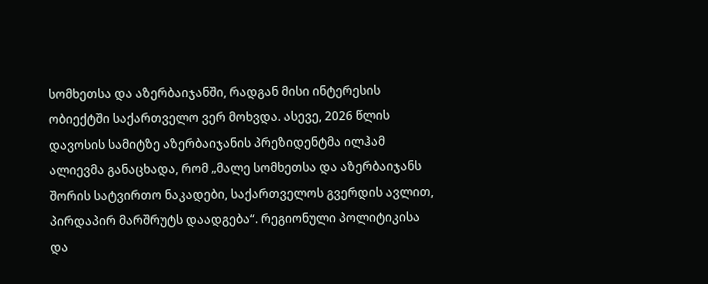სომხეთსა და აზერბაიჯანში, რადგან მისი ინტერესის ობიექტში საქართველო ვერ მოხვდა. ასევე, 2026 წლის დავოსის სამიტზე აზერბაიჯანის პრეზიდენტმა ილჰამ ალიევმა განაცხადა, რომ „მალე სომხეთსა და აზერბაიჯანს შორის სატვირთო ნაკადები, საქართველოს გვერდის ავლით, პირდაპირ მარშრუტს დაადგება“. რეგიონული პოლიტიკისა და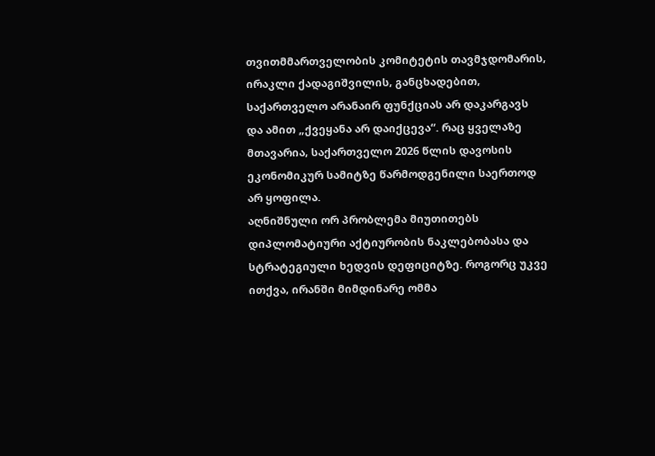თვითმმართველობის კომიტეტის თავმჯდომარის, ირაკლი ქადაგიშვილის, განცხადებით, საქართველო არანაირ ფუნქციას არ დაკარგავს და ამით „ქვეყანა არ დაიქცევა“. რაც ყველაზე მთავარია, საქართველო 2026 წლის დავოსის ეკონომიკურ სამიტზე წარმოდგენილი საერთოდ არ ყოფილა.
აღნიშნული ორ პრობლემა მიუთითებს დიპლომატიური აქტიურობის ნაკლებობასა და სტრატეგიული ხედვის დეფიციტზე. როგორც უკვე ითქვა, ირანში მიმდინარე ომმა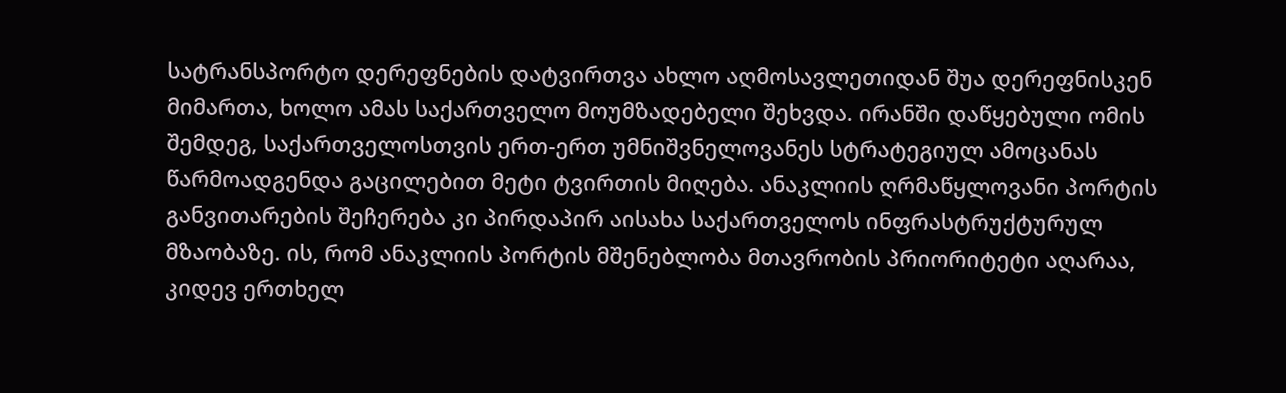სატრანსპორტო დერეფნების დატვირთვა ახლო აღმოსავლეთიდან შუა დერეფნისკენ მიმართა, ხოლო ამას საქართველო მოუმზადებელი შეხვდა. ირანში დაწყებული ომის შემდეგ, საქართველოსთვის ერთ-ერთ უმნიშვნელოვანეს სტრატეგიულ ამოცანას წარმოადგენდა გაცილებით მეტი ტვირთის მიღება. ანაკლიის ღრმაწყლოვანი პორტის განვითარების შეჩერება კი პირდაპირ აისახა საქართველოს ინფრასტრუქტურულ მზაობაზე. ის, რომ ანაკლიის პორტის მშენებლობა მთავრობის პრიორიტეტი აღარაა, კიდევ ერთხელ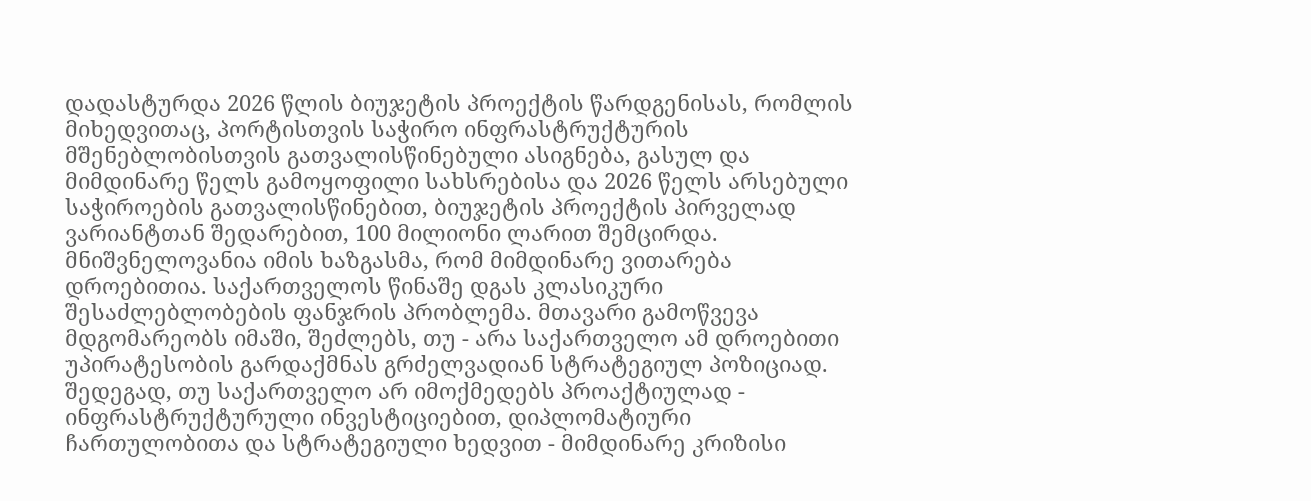დადასტურდა 2026 წლის ბიუჯეტის პროექტის წარდგენისას, რომლის მიხედვითაც, პორტისთვის საჭირო ინფრასტრუქტურის მშენებლობისთვის გათვალისწინებული ასიგნება, გასულ და მიმდინარე წელს გამოყოფილი სახსრებისა და 2026 წელს არსებული საჭიროების გათვალისწინებით, ბიუჯეტის პროექტის პირველად ვარიანტთან შედარებით, 100 მილიონი ლარით შემცირდა.
მნიშვნელოვანია იმის ხაზგასმა, რომ მიმდინარე ვითარება დროებითია. საქართველოს წინაშე დგას კლასიკური შესაძლებლობების ფანჯრის პრობლემა. მთავარი გამოწვევა მდგომარეობს იმაში, შეძლებს, თუ - არა საქართველო ამ დროებითი უპირატესობის გარდაქმნას გრძელვადიან სტრატეგიულ პოზიციად. შედეგად, თუ საქართველო არ იმოქმედებს პროაქტიულად - ინფრასტრუქტურული ინვესტიციებით, დიპლომატიური ჩართულობითა და სტრატეგიული ხედვით - მიმდინარე კრიზისი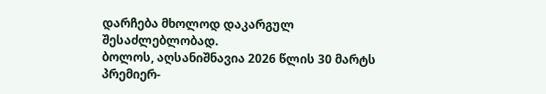დარჩება მხოლოდ დაკარგულ შესაძლებლობად.
ბოლოს, აღსანიშნავია 2026 წლის 30 მარტს პრემიერ-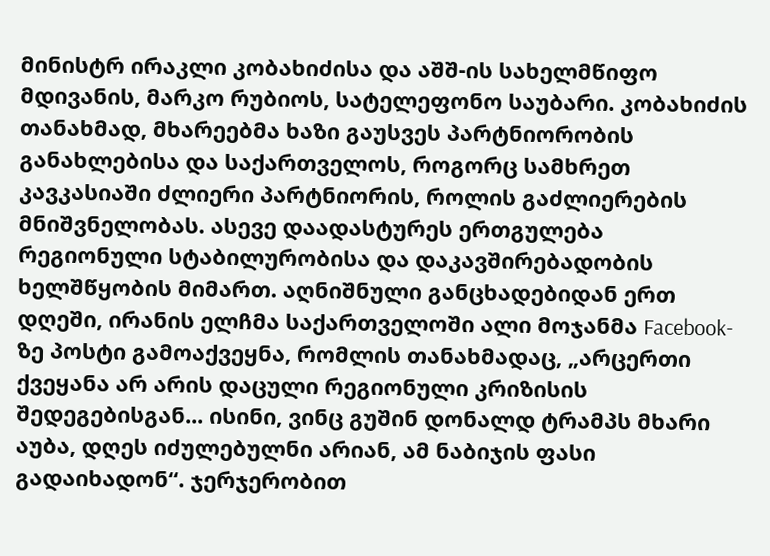მინისტრ ირაკლი კობახიძისა და აშშ-ის სახელმწიფო მდივანის, მარკო რუბიოს, სატელეფონო საუბარი. კობახიძის თანახმად, მხარეებმა ხაზი გაუსვეს პარტნიორობის განახლებისა და საქართველოს, როგორც სამხრეთ კავკასიაში ძლიერი პარტნიორის, როლის გაძლიერების მნიშვნელობას. ასევე დაადასტურეს ერთგულება რეგიონული სტაბილურობისა და დაკავშირებადობის ხელშწყობის მიმართ. აღნიშნული განცხადებიდან ერთ დღეში, ირანის ელჩმა საქართველოში ალი მოჯანმა Facebook-ზე პოსტი გამოაქვეყნა, რომლის თანახმადაც, „არცერთი ქვეყანა არ არის დაცული რეგიონული კრიზისის შედეგებისგან... ისინი, ვინც გუშინ დონალდ ტრამპს მხარი აუბა, დღეს იძულებულნი არიან, ამ ნაბიჯის ფასი გადაიხადონ“. ჯერჯერობით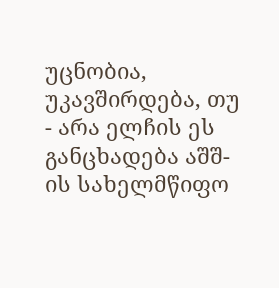უცნობია, უკავშირდება, თუ - არა ელჩის ეს განცხადება აშშ-ის სახელმწიფო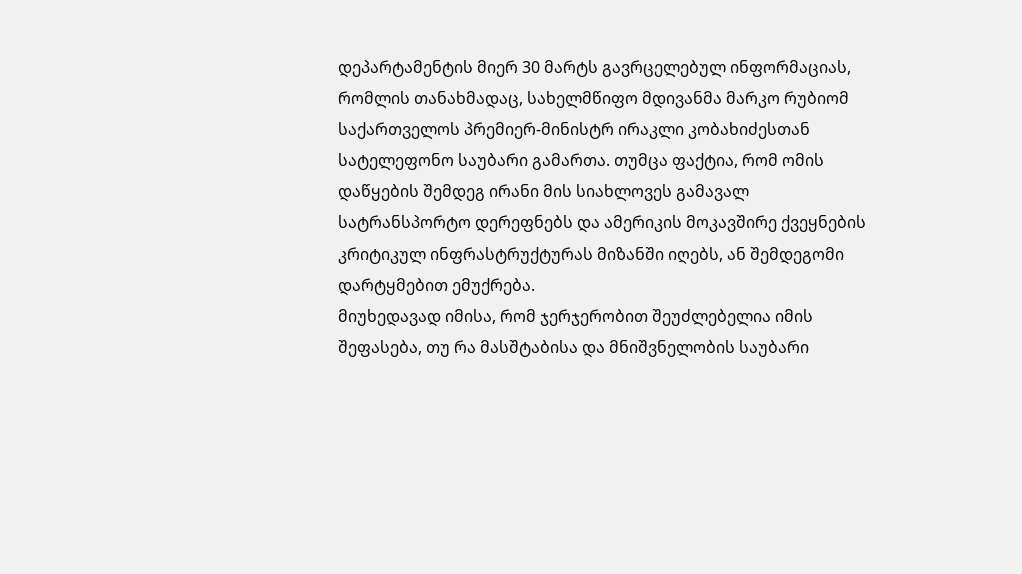დეპარტამენტის მიერ 30 მარტს გავრცელებულ ინფორმაციას, რომლის თანახმადაც, სახელმწიფო მდივანმა მარკო რუბიომ საქართველოს პრემიერ-მინისტრ ირაკლი კობახიძესთან სატელეფონო საუბარი გამართა. თუმცა ფაქტია, რომ ომის დაწყების შემდეგ ირანი მის სიახლოვეს გამავალ სატრანსპორტო დერეფნებს და ამერიკის მოკავშირე ქვეყნების კრიტიკულ ინფრასტრუქტურას მიზანში იღებს, ან შემდეგომი დარტყმებით ემუქრება.
მიუხედავად იმისა, რომ ჯერჯერობით შეუძლებელია იმის შეფასება, თუ რა მასშტაბისა და მნიშვნელობის საუბარი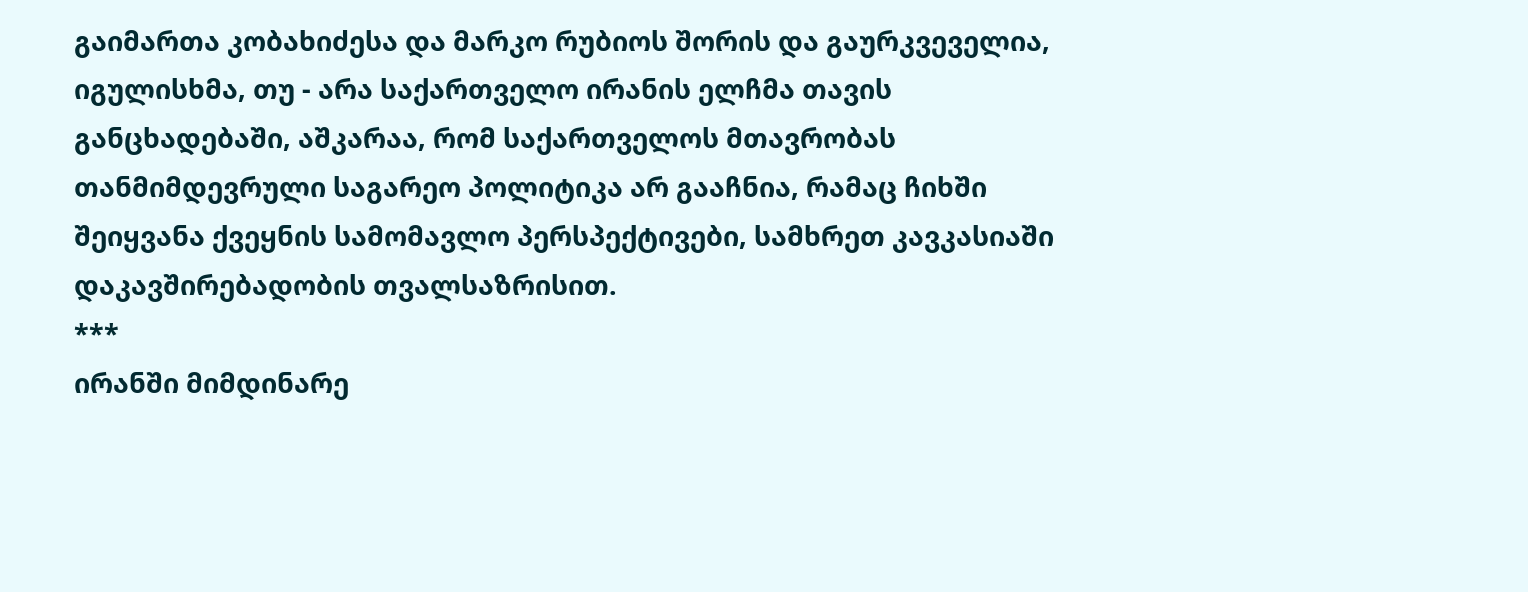გაიმართა კობახიძესა და მარკო რუბიოს შორის და გაურკვეველია, იგულისხმა, თუ - არა საქართველო ირანის ელჩმა თავის განცხადებაში, აშკარაა, რომ საქართველოს მთავრობას თანმიმდევრული საგარეო პოლიტიკა არ გააჩნია, რამაც ჩიხში შეიყვანა ქვეყნის სამომავლო პერსპექტივები, სამხრეთ კავკასიაში დაკავშირებადობის თვალსაზრისით.
***
ირანში მიმდინარე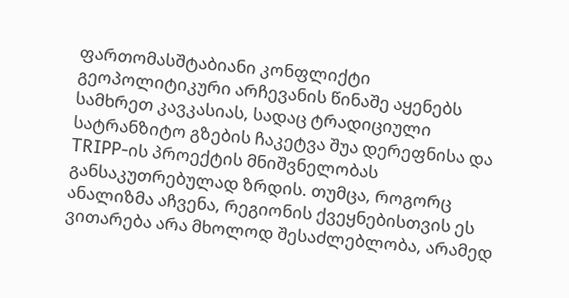ფართომასშტაბიანი კონფლიქტი გეოპოლიტიკური არჩევანის წინაშე აყენებს სამხრეთ კავკასიას, სადაც ტრადიციული სატრანზიტო გზების ჩაკეტვა შუა დერეფნისა და TRIPP-ის პროექტის მნიშვნელობას განსაკუთრებულად ზრდის. თუმცა, როგორც ანალიზმა აჩვენა, რეგიონის ქვეყნებისთვის ეს ვითარება არა მხოლოდ შესაძლებლობა, არამედ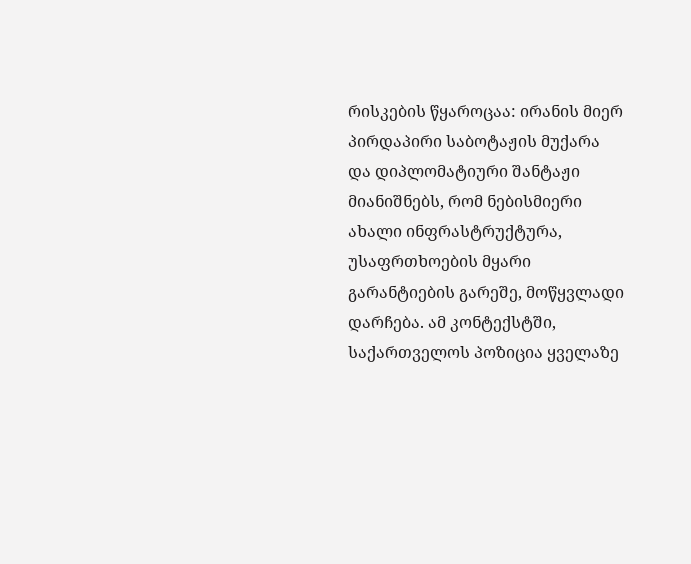რისკების წყაროცაა: ირანის მიერ პირდაპირი საბოტაჟის მუქარა და დიპლომატიური შანტაჟი მიანიშნებს, რომ ნებისმიერი ახალი ინფრასტრუქტურა, უსაფრთხოების მყარი გარანტიების გარეშე, მოწყვლადი დარჩება. ამ კონტექსტში, საქართველოს პოზიცია ყველაზე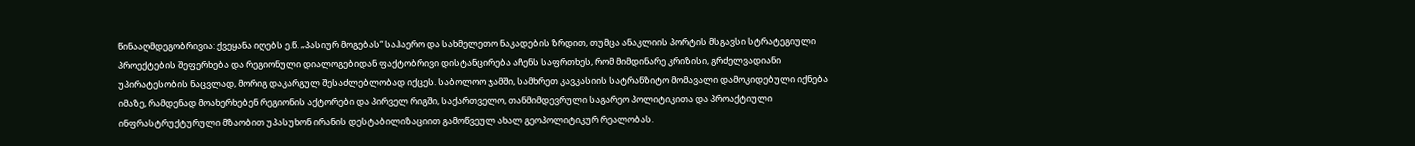წინააღმდეგობრივია: ქვეყანა იღებს ე.წ. „პასიურ მოგებას“ საჰაერო და სახმელეთო ნაკადების ზრდით, თუმცა ანაკლიის პორტის მსგავსი სტრატეგიული პროექტების შეფერხება და რეგიონული დიალოგებიდან ფაქტობრივი დისტანცირება აჩენს საფრთხეს, რომ მიმდინარე კრიზისი, გრძელვადიანი უპირატესობის ნაცვლად, მორიგ დაკარგულ შესაძლებლობად იქცეს. საბოლოო ჯამში, სამხრეთ კავკასიის სატრანზიტო მომავალი დამოკიდებული იქნება იმაზე, რამდენად მოახერხებენ რეგიონის აქტორები და პირველ რიგში, საქართველო, თანმიმდევრული საგარეო პოლიტიკითა და პროაქტიული ინფრასტრუქტურული მზაობით უპასუხონ ირანის დესტაბილიზაციით გამოწვეულ ახალ გეოპოლიტიკურ რეალობას.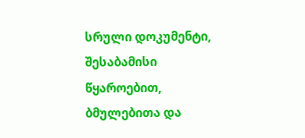სრული დოკუმენტი, შესაბამისი წყაროებით, ბმულებითა და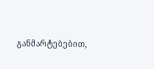განმარტებებით,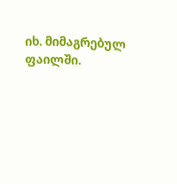იხ. მიმაგრებულ ფაილში.